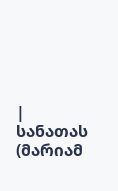|
სანათას (მარიამ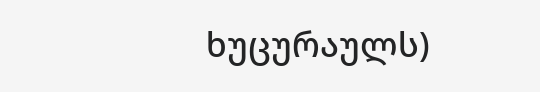ხუცურაულს)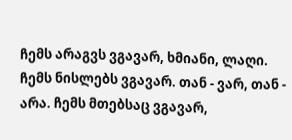ჩემს არაგვს ვგავარ, ხმიანი, ლაღი. ჩემს ნისლებს ვგავარ. თან - ვარ, თან - არა. ჩემს მთებსაც ვგავარ,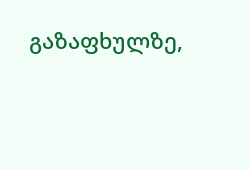გაზაფხულზე,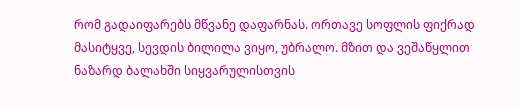რომ გადაიფარებს მწვანე დაფარნას. ორთავე სოფლის ფიქრად მასიტყვე, სევდის ბილილა ვიყო, უბრალო. მზით და ვეშაწყლით ნაზარდ ბალახში სიყვარულისთვის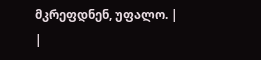მკრეფდნენ, უფალო. |
|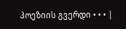პოეზიის გვერდი • • • |